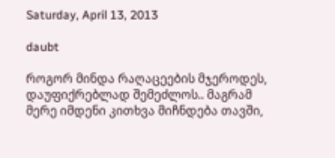Saturday, April 13, 2013

daubt

როგორ მინდა რაღაცეების მჯეროდეს, დაუფიქრებლად შემეძლოს.. მაგრამ მერე იმდენი კითხვა მიჩნდება თავში,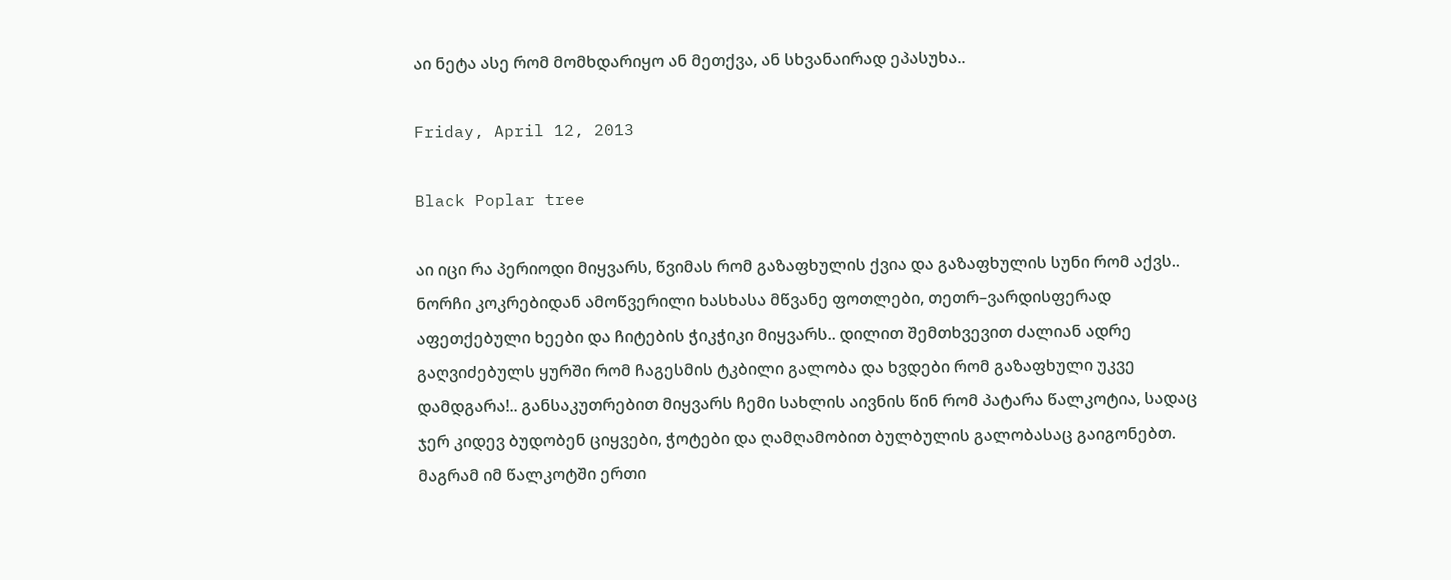აი ნეტა ასე რომ მომხდარიყო ან მეთქვა, ან სხვანაირად ეპასუხა..

Friday, April 12, 2013

Black Poplar tree

აი იცი რა პერიოდი მიყვარს, წვიმას რომ გაზაფხულის ქვია და გაზაფხულის სუნი რომ აქვს.. ნორჩი კოკრებიდან ამოწვერილი ხასხასა მწვანე ფოთლები, თეთრ–ვარდისფერად აფეთქებული ხეები და ჩიტების ჭიკჭიკი მიყვარს.. დილით შემთხვევით ძალიან ადრე გაღვიძებულს ყურში რომ ჩაგესმის ტკბილი გალობა და ხვდები რომ გაზაფხული უკვე დამდგარა!.. განსაკუთრებით მიყვარს ჩემი სახლის აივნის წინ რომ პატარა წალკოტია, სადაც ჯერ კიდევ ბუდობენ ციყვები, ჭოტები და ღამღამობით ბულბულის გალობასაც გაიგონებთ. მაგრამ იმ წალკოტში ერთი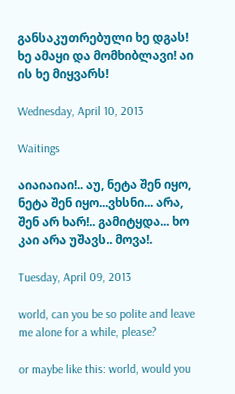განსაკუთრებული ხე დგას! ხე ამაყი და მომხიბლავი! აი ის ხე მიყვარს!

Wednesday, April 10, 2013

Waitings

აიაიაიაი!.. აუ, ნეტა შენ იყო, ნეტა შენ იყო...ვხსნი... არა, შენ არ ხარ!.. გამიტყდა... ხო კაი არა უშავს.. მოვა!.

Tuesday, April 09, 2013

world, can you be so polite and leave me alone for a while, please?

or maybe like this: world, would you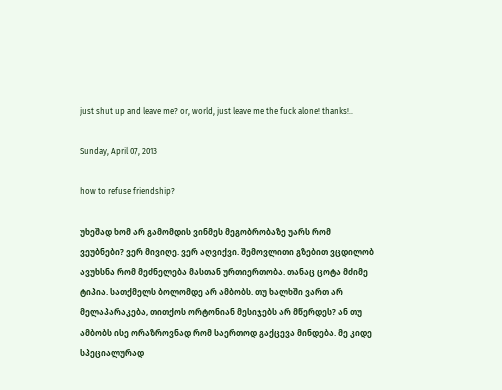just shut up and leave me? or, world, just leave me the fuck alone! thanks!..

Sunday, April 07, 2013

how to refuse friendship?

უხეშად ხომ არ გამომდის ვინმეს მეგობრობაზე უარს რომ ვეუბნები? ვერ მივიღე. ვერ აღვიქვი. შემოვლითი გზებით ვცდილობ ავუხსნა რომ მეძნელება მასთან ურთიერთობა. თანაც ცოტა მძიმე ტიპია. სათქმელს ბოლომდე არ ამბობს. თუ ხალხში ვართ არ მელაპარაკება, თითქოს ორტონიან მესიჯებს არ მწერდეს? ან თუ ამბობს ისე ორაზროვნად რომ საერთოდ გაქცევა მინდება. მე კიდე სპეციალურად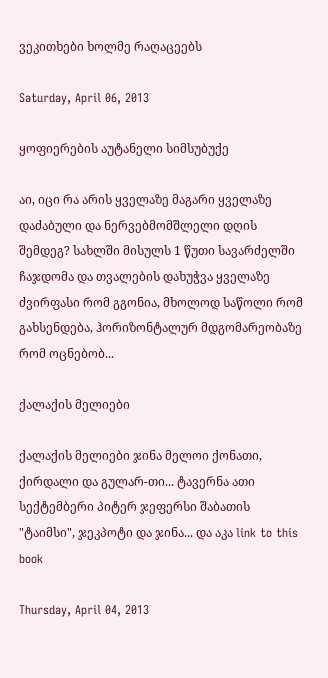ვეკითხები ხოლმე რაღაცეებს

Saturday, April 06, 2013

ყოფიერების აუტანელი სიმსუბუქე

აი, იცი რა არის ყველაზე მაგარი ყველაზე დაძაბული და ნერვებმომშლელი დღის შემდეგ? სახლში მისულს 1 წუთი სავარძელში ჩაჯდომა და თვალების დახუჭვა ყველაზე ძვირფასი რომ გგონია, მხოლოდ საწოლი რომ გახსენდება, ჰორიზონტალურ მდგომარეობაზე რომ ოცნებობ...

ქალაქის მელიები

ქალაქის მელიები ჯინა მელოი ქონათი, ქირდალი და გულარ-თი... ტავერნა ათი სექტემბერი პიტერ ჯეფერსი შაბათის "ტაიმსი", ჯეკპოტი და ჯინა... და აკა link to this book

Thursday, April 04, 2013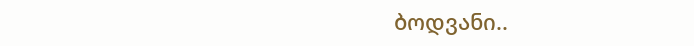ბოდვანი..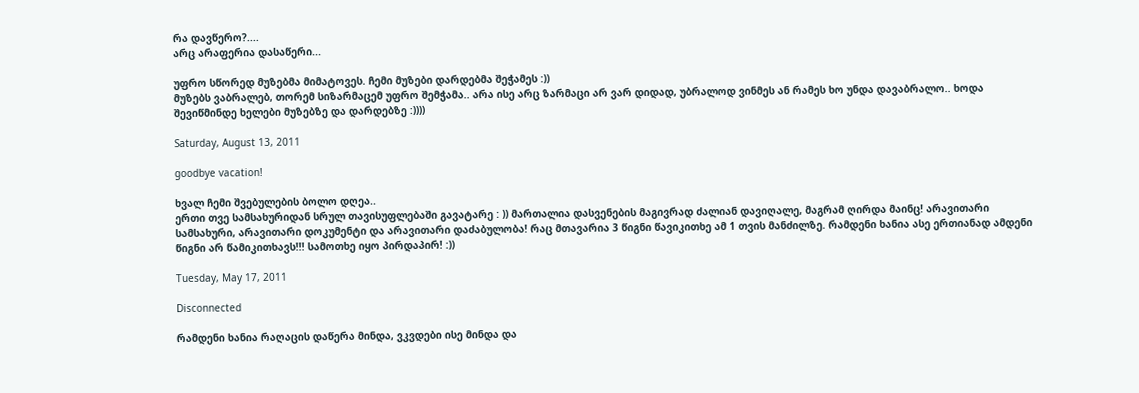რა დავწერო?....
არც არაფერია დასაწერი...

უფრო სწორედ მუზებმა მიმატოვეს. ჩემი მუზები დარდებმა შეჭამეს :))
მუზებს ვაბრალებ, თორემ სიზარმაცემ უფრო შემჭამა.. არა ისე არც ზარმაცი არ ვარ დიდად, უბრალოდ ვინმეს ან რამეს ხო უნდა დავაბრალო.. ხოდა შევიწმინდე ხელები მუზებზე და დარდებზე :))))

Saturday, August 13, 2011

goodbye vacation!

ხვალ ჩემი შვებულების ბოლო დღეა..
ერთი თვე სამსახურიდან სრულ თავისუფლებაში გავატარე : )) მართალია დასვენების მაგივრად ძალიან დავიღალე, მაგრამ ღირდა მაინც! არავითარი სამსახური, არავითარი დოკუმენტი და არავითარი დაძაბულობა! რაც მთავარია 3 წიგნი წავიკითხე ამ 1 თვის მანძილზე. რამდენი ხანია ასე ერთიანად ამდენი წიგნი არ წამიკითხავს!!! სამოთხე იყო პირდაპირ! :))

Tuesday, May 17, 2011

Disconnected

რამდენი ხანია რაღაცის დაწერა მინდა, ვკვდები ისე მინდა და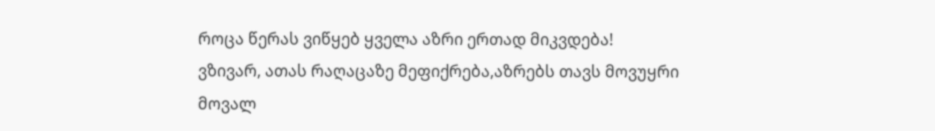როცა წერას ვიწყებ ყველა აზრი ერთად მიკვდება!
ვზივარ, ათას რაღაცაზე მეფიქრება,აზრებს თავს მოვუყრი მოვალ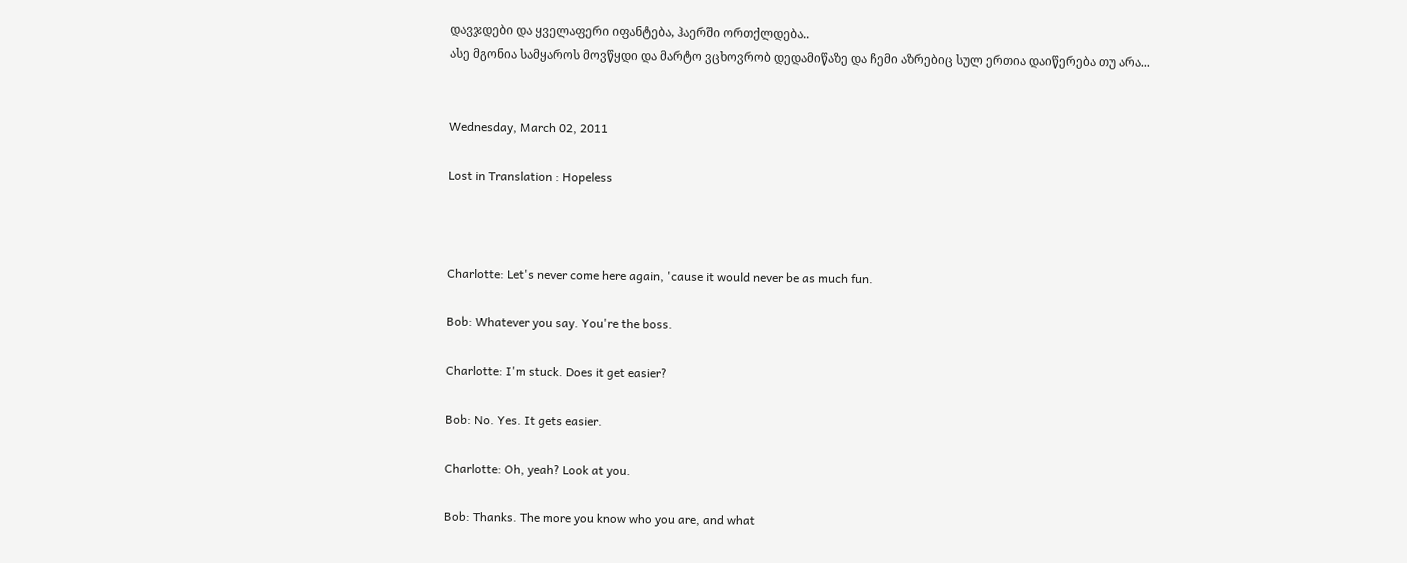დავჯდები და ყველაფერი იფანტება, ჰაერში ორთქლდება..
ასე მგონია სამყაროს მოვწყდი და მარტო ვცხოვრობ დედამიწაზე და ჩემი აზრებიც სულ ერთია დაიწერება თუ არა...


Wednesday, March 02, 2011

Lost in Translation : Hopeless



Charlotte: Let's never come here again, 'cause it would never be as much fun.

Bob: Whatever you say. You're the boss.

Charlotte: I'm stuck. Does it get easier?

Bob: No. Yes. It gets easier.

Charlotte: Oh, yeah? Look at you.

Bob: Thanks. The more you know who you are, and what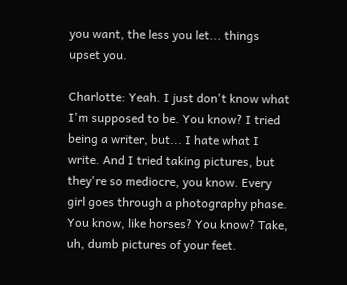you want, the less you let... things upset you.

Charlotte: Yeah. I just don't know what I'm supposed to be. You know? I tried being a writer, but... I hate what I write. And I tried taking pictures, but they're so mediocre, you know. Every girl goes through a photography phase. You know, like horses? You know? Take, uh, dumb pictures of your feet.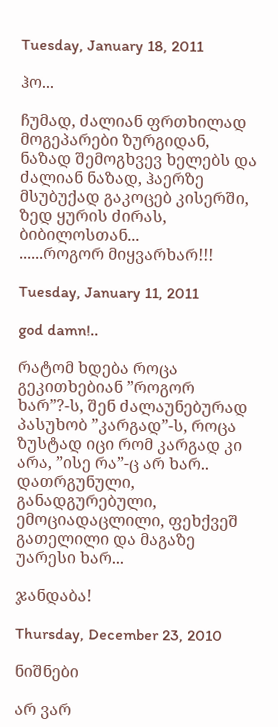Tuesday, January 18, 2011

ჰო...

ჩუმად, ძალიან ფრთხილად მოგეპარები ზურგიდან, ნაზად შემოგხვევ ხელებს და ძალიან ნაზად, ჰაერზე მსუბუქად გაკოცებ კისერში, ზედ ყურის ძირას, ბიბილოსთან...
......როგორ მიყვარხარ!!!

Tuesday, January 11, 2011

god damn!..

რატომ ხდება როცა გეკითხებიან ”როგორ ხარ”?-ს, შენ ძალაუნებურად პასუხობ ”კარგად”-ს, როცა ზუსტად იცი რომ კარგად კი არა, ”ისე რა”-ც არ ხარ.. დათრგუნული, განადგურებული, ემოციადაცლილი, ფეხქვეშ გათელილი და მაგაზე უარესი ხარ...

ჯანდაბა!

Thursday, December 23, 2010

ნიშნები

არ ვარ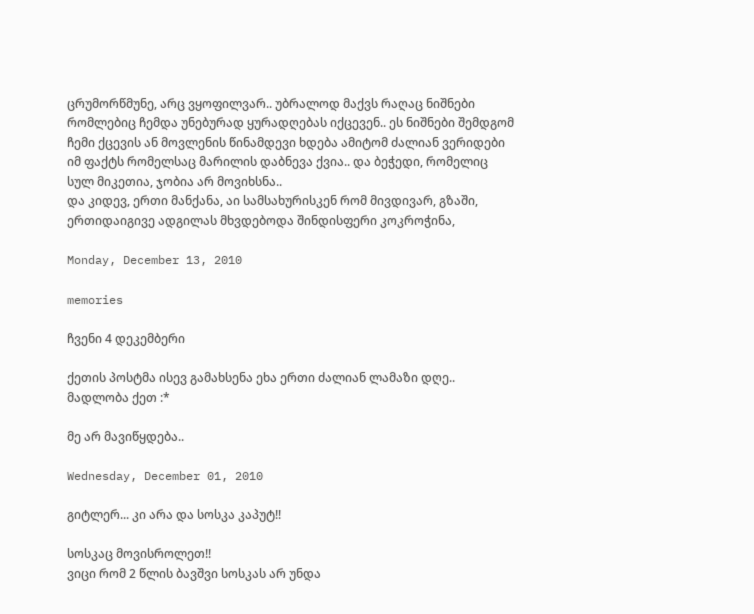ცრუმორწმუნე, არც ვყოფილვარ.. უბრალოდ მაქვს რაღაც ნიშნები რომლებიც ჩემდა უნებურად ყურადღებას იქცევენ.. ეს ნიშნები შემდგომ ჩემი ქცევის ან მოვლენის წინამდევი ხდება ამიტომ ძალიან ვერიდები იმ ფაქტს რომელსაც მარილის დაბნევა ქვია.. და ბეჭედი, რომელიც სულ მიკეთია, ჯობია არ მოვიხსნა..
და კიდევ, ერთი მანქანა, აი სამსახურისკენ რომ მივდივარ, გზაში, ერთიდაიგივე ადგილას მხვდებოდა შინდისფერი კოკროჭინა,

Monday, December 13, 2010

memories

ჩვენი 4 დეკემბერი

ქეთის პოსტმა ისევ გამახსენა ეხა ერთი ძალიან ლამაზი დღე.. მადლობა ქეთ :*

მე არ მავიწყდება..

Wednesday, December 01, 2010

გიტლერ... კი არა და სოსკა კაპუტ!!

სოსკაც მოვისროლეთ!!
ვიცი რომ 2 წლის ბავშვი სოსკას არ უნდა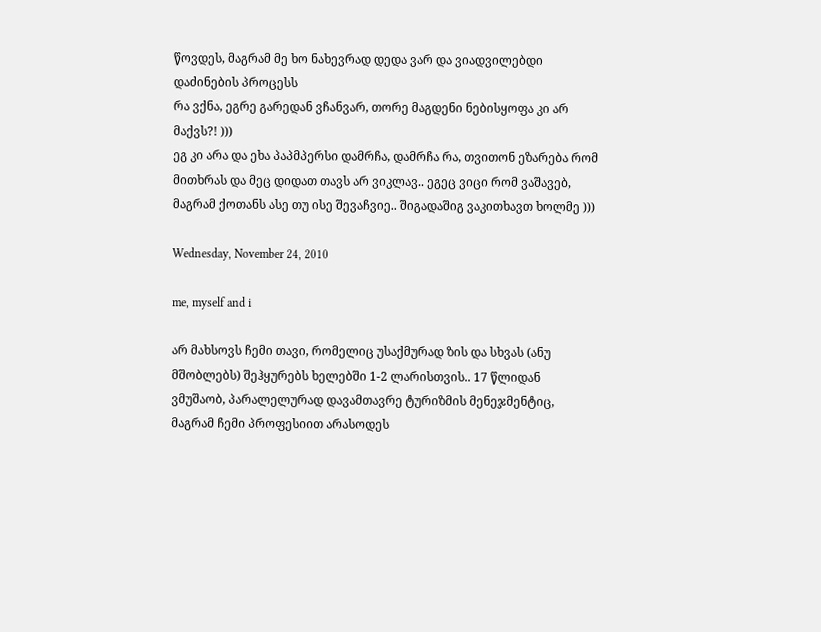წოვდეს, მაგრამ მე ხო ნახევრად დედა ვარ და ვიადვილებდი დაძინების პროცესს
რა ვქნა, ეგრე გარედან ვჩანვარ, თორე მაგდენი ნებისყოფა კი არ მაქვს?! )))
ეგ კი არა და ეხა პაპმპერსი დამრჩა, დამრჩა რა, თვითონ ეზარება რომ მითხრას და მეც დიდათ თავს არ ვიკლავ.. ეგეც ვიცი რომ ვაშავებ, მაგრამ ქოთანს ასე თუ ისე შევაჩვიე.. შიგადაშიგ ვაკითხავთ ხოლმე )))

Wednesday, November 24, 2010

me, myself and i

არ მახსოვს ჩემი თავი, რომელიც უსაქმურად ზის და სხვას (ანუ მშობლებს) შეჰყურებს ხელებში 1-2 ლარისთვის.. 17 წლიდან ვმუშაობ, პარალელურად დავამთავრე ტურიზმის მენეჯმენტიც, მაგრამ ჩემი პროფესიით არასოდეს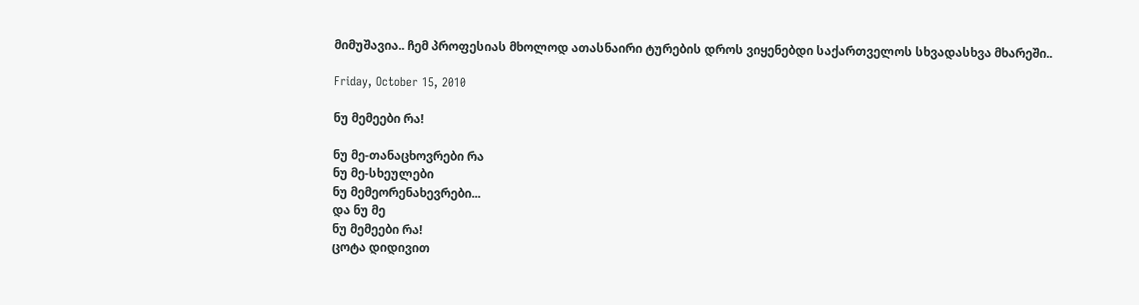მიმუშავია.. ჩემ პროფესიას მხოლოდ ათასნაირი ტურების დროს ვიყენებდი საქართველოს სხვადასხვა მხარეში..

Friday, October 15, 2010

ნუ მემეები რა!

ნუ მე-თანაცხოვრები რა
ნუ მე-სხეულები
ნუ მემეორენახევრები...
და ნუ მე
ნუ მემეები რა!
ცოტა დიდივით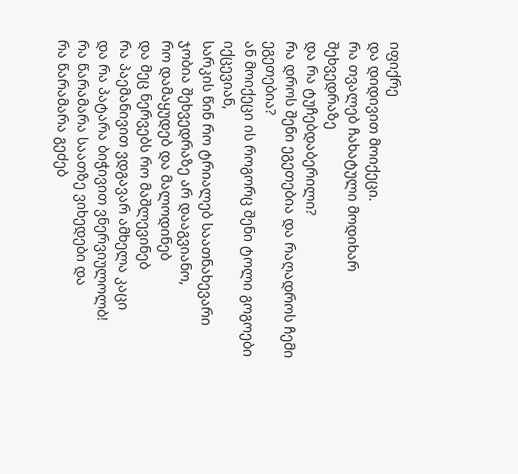იფიქრე
და დიდივით მოიქეცი.
რა თვალებ ჩახატული მოდიხარ შეხვედრაზე
და რა ტუჩებდაბერილი?
რა დროს შენი ეგეთებია და რაღადროს ჩემი ეგეთებია?
ან მოიქეცი ის როგორც შენი ტოლი გოგოები იქცევიან,
სარკის წინ რო ტრიალებ საათნახევარი
ჯობია შეხვედრაზე არ დააგვიანო,
რო დამაყუდებ და მალოდინებ
და მეც ნერვებს რო მაშლევინებ
რა პაემანივით ვდგავარ ამხელა კაცი
და რა პატარა ბიჭივით ვნერვიულოლბ!
რა წარამარა საათზე ვიხედები და
რა წარამარა გეძებ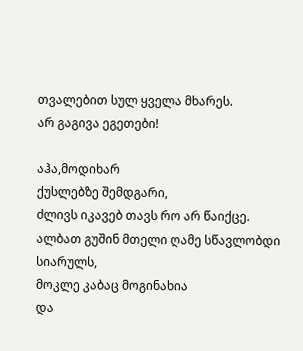თვალებით სულ ყველა მხარეს.
არ გაგივა ეგეთები!

აჰა,მოდიხარ
ქუსლებზე შემდგარი,
ძლივს იკავებ თავს რო არ წაიქცე.
ალბათ გუშინ მთელი ღამე სწავლობდი სიარულს,
მოკლე კაბაც მოგინახია
და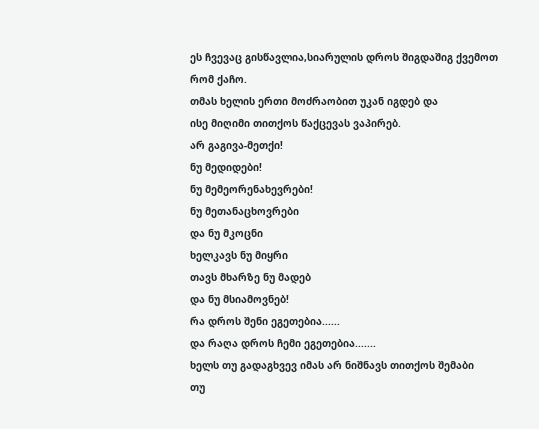ეს ჩვევაც გისწავლია,სიარულის დროს შიგდაშიგ ქვემოთ რომ ქაჩო.
თმას ხელის ერთი მოძრაობით უკან იგდებ და
ისე მიღიმი თითქოს წაქცევას ვაპირებ.
არ გაგივა-მეთქი!
ნუ მედიდები!
ნუ მემეორენახევრები!
ნუ მეთანაცხოვრები
და ნუ მკოცნი
ხელკავს ნუ მიყრი
თავს მხარზე ნუ მადებ
და ნუ მსიამოვნებ!
რა დროს შენი ეგეთებია......
და რაღა დროს ჩემი ეგეთებია.......
ხელს თუ გადაგხვევ იმას არ ნიშნავს თითქოს შემაბი
თუ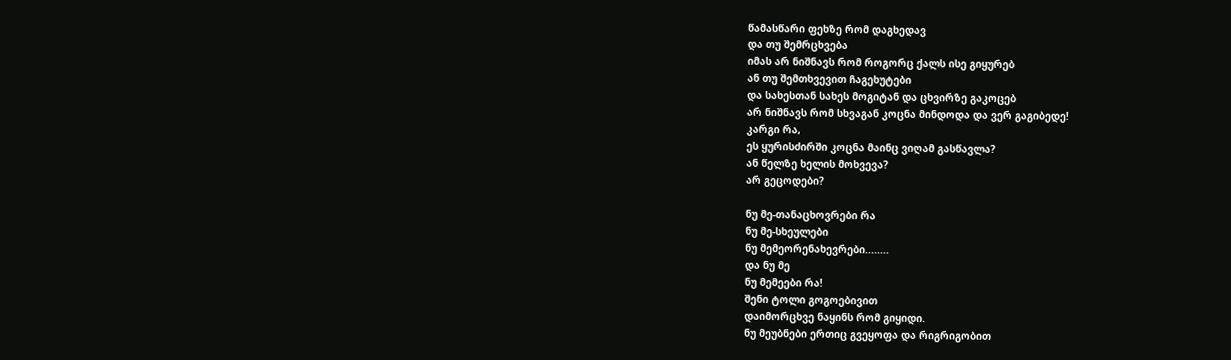წამასწარი ფეხზე რომ დაგხედავ
და თუ შემრცხვება
იმას არ ნიშნავს რომ როგორც ქალს ისე გიყურებ
ან თუ შემთხვევით ჩაგეხუტები
და სახესთან სახეს მოგიტან და ცხვირზე გაკოცებ
არ ნიშნავს რომ სხვაგან კოცნა მინდოდა და ვერ გაგიბედე!
კარგი რა,
ეს ყურისძირში კოცნა მაინც ვიღამ გასწავლა?
ან წელზე ხელის მოხვევა?
არ გეცოდები?

ნუ მე-თანაცხოვრები რა
ნუ მე-სხეულები
ნუ მემეორენახევრები........
და ნუ მე
ნუ მემეები რა!
შენი ტოლი გოგოებივით
დაიმორცხვე ნაყინს რომ გიყიდი.
ნუ მეუბნები ერთიც გვეყოფა და რიგრიგობით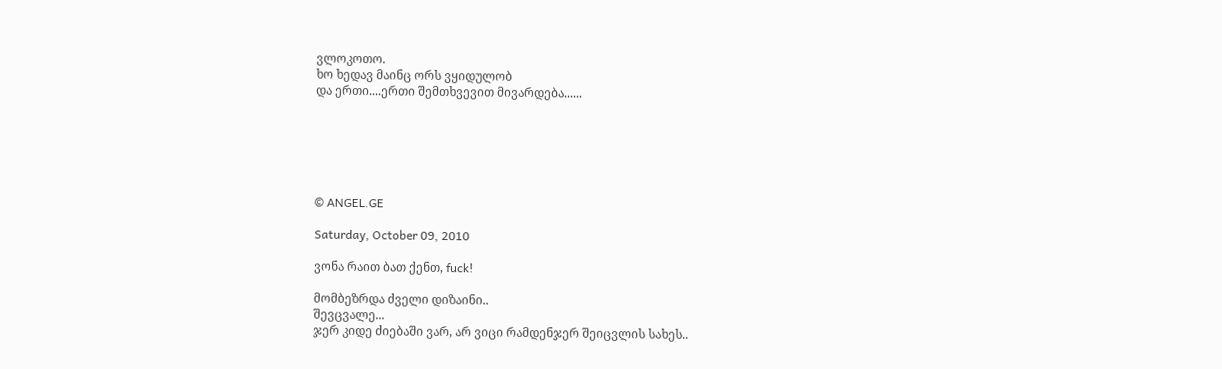ვლოკოთო.
ხო ხედავ მაინც ორს ვყიდულობ
და ერთი....ერთი შემთხვევით მივარდება......






© ANGEL.GE

Saturday, October 09, 2010

ვონა რაით ბათ ქენთ, fuck!

მომბეზრდა ძველი დიზაინი..
შევცვალე...
ჯერ კიდე ძიებაში ვარ, არ ვიცი რამდენჯერ შეიცვლის სახეს..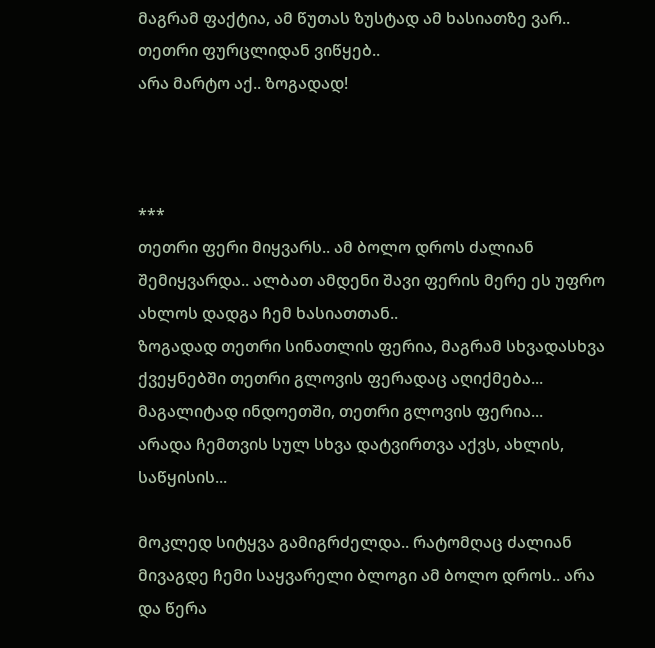მაგრამ ფაქტია, ამ წუთას ზუსტად ამ ხასიათზე ვარ..
თეთრი ფურცლიდან ვიწყებ..
არა მარტო აქ.. ზოგადად!



***
თეთრი ფერი მიყვარს.. ამ ბოლო დროს ძალიან შემიყვარდა.. ალბათ ამდენი შავი ფერის მერე ეს უფრო ახლოს დადგა ჩემ ხასიათთან..
ზოგადად თეთრი სინათლის ფერია, მაგრამ სხვადასხვა ქვეყნებში თეთრი გლოვის ფერადაც აღიქმება... მაგალიტად ინდოეთში, თეთრი გლოვის ფერია...
არადა ჩემთვის სულ სხვა დატვირთვა აქვს, ახლის, საწყისის...

მოკლედ სიტყვა გამიგრძელდა.. რატომღაც ძალიან მივაგდე ჩემი საყვარელი ბლოგი ამ ბოლო დროს.. არა და წერა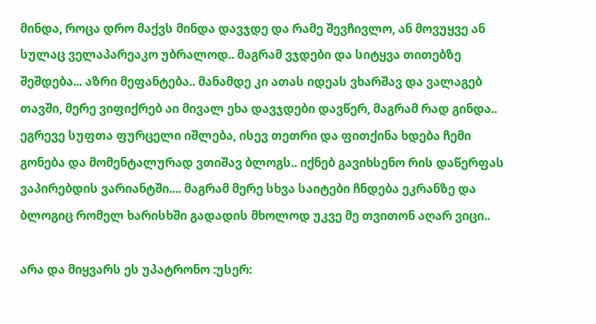მინდა, როცა დრო მაქვს მინდა დავჯდე და რამე შევჩივლო, ან მოვუყვე ან სულაც ველაპარეაკო უბრალოდ.. მაგრამ ვჯდები და სიტყვა თითებზე შეშდება... აზრი მეფანტება.. მანამდე კი ათას იდეას ვხარშავ და ვალაგებ თავში, მერე ვიფიქრებ აი მივალ ეხა დავჯდები დავწერ, მაგრამ რად გინდა.. ეგრევე სუფთა ფურცელი იშლება, ისევ თეთრი და ფითქინა ხდება ჩემი გონება და მომენტალურად ვთიშავ ბლოგს.. იქნებ გავიხსენო რის დაწერფას ვაპირებდის ვარიანტში.... მაგრამ მერე სხვა საიტები ჩნდება ეკრანზე და ბლოგიც რომელ ხარისხში გადადის მხოლოდ უკვე მე თვითონ აღარ ვიცი..

არა და მიყვარს ეს უპატრონო :უსერ: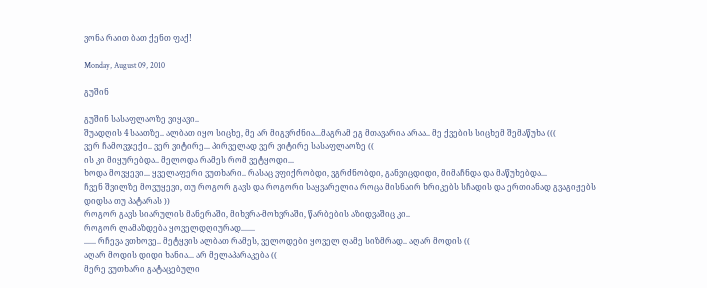ვონა რაით ბათ ქენთ ფაქ!

Monday, August 09, 2010

გუშინ

გუშინ სასაფლაოზე ვიყავი..
შუადღის 4 საათზე.. ალბათ იყო სიცხე, მე არ მიგვრძნია...მაგრამ ეგ მთავარია არაა.. მე ქვების სიცხემ შემაწუხა (((
ვერ ჩამოვჯექი.. ვერ ვიტირე... პირველად ვერ ვიტირე სასაფლაოზე ((
ის კი მიყურებდა.. მელოდა რამეს რომ ვეტყოდი...
ხოდა მოვყევი... ყველაფერი ვუთხარი.. რასაც ვფიქრობდი, ვგრძნობდი, განვიცდიდი, მიმაჩნდა და მაწუხებდა...
ჩვენ შვილზე მოვუყევი, თუ როგორ გავს და როგორი საყვარელია როცა მისნაირ ხრიკებს სჩადის და ერთიანად გვაგიჟებს დიდსა თუ პატარას ))
როგორ გავს სიარულის მანერაში, მიხვრა-მოხვრაში, წარბების აზიდვაშიც კი..
როგორ ლამაზდება ყოველდღიურად.......
...... რჩევა ვთხოვე.. მეტყვის ალბათ რამეს, ველოდები ყოველ ღამე სიზმრად.. აღარ მოდის ((
აღარ მოდის დიდი ხანია... არ მელაპარაკება ((
მერე ვუთხარი გატაცებული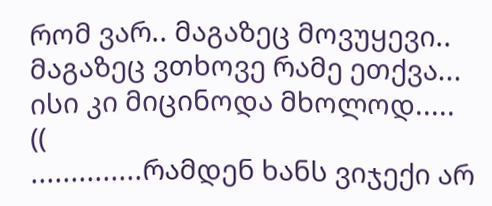რომ ვარ.. მაგაზეც მოვუყევი.. მაგაზეც ვთხოვე რამე ეთქვა...
ისი კი მიცინოდა მხოლოდ.....
((
..............რამდენ ხანს ვიჯექი არ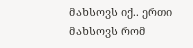მახსოვს იქ.. ერთი მახსოვს რომ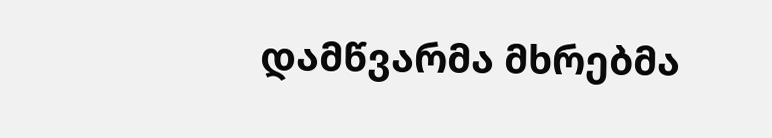დამწვარმა მხრებმა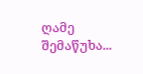ღამე შემაწუხა...